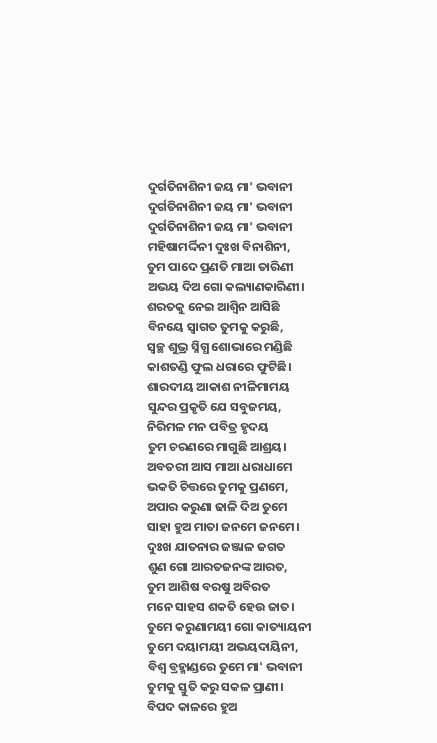ଦୁର୍ଗତିନାଶିନୀ ଜୟ ମା' ଭବାନୀ
ଦୁର୍ଗତିନାଶିନୀ ଜୟ ମା' ଭବାନୀ
ଦୁର୍ଗତିନାଶିନୀ ଜୟ ମା' ଭବାନୀ
ମହିଷାମର୍ଦ୍ଦିନୀ ଦୁଃଖ ବିନାଶିନୀ,
ତୁମ ପାଦେ ପ୍ରଣତି ମାଆ ତାରିଣୀ
ଅଭୟ ଦିଅ ଗୋ କଲ୍ୟାଣକାରିଣୀ।
ଶରତକୁ ନେଇ ଆଶ୍ଵିନ ଆସିଛି
ବିନୟେ ସ୍ବାଗତ ତୁମକୁ କରୁଛି,
ସ୍ଵଚ୍ଛ ଶୁଭ୍ର ସ୍ନିଗ୍ଧ ଶୋଭାରେ ମଣ୍ଡିଛି
କାଶତଣ୍ଡି ଫୁଲ ଧରାରେ ଫୁଟିଛି।
ଶାରଦୀୟ ଆକାଶ ନୀଳିମାମୟ
ସୁନ୍ଦର ପ୍ରକୃତି ଯେ ସବୁଜମୟ,
ନିରିମଳ ମନ ପବିତ୍ର ହୃଦୟ
ତୁମ ଚରଣରେ ମାଗୁଛି ଆଶ୍ରୟ।
ଅବତରୀ ଆସ ମାଆ ଧରାଧାମେ
ଭକତି ଚିତ୍ତରେ ତୁମକୁ ପ୍ରଣମେ,
ଅପାର କରୁଣା ଢାଳି ଦିଅ ତୁମେ
ସାହା ହୁଅ ମାତା ଜନମେ ଜନମେ।
ଦୁଃଖ ଯାତନାର ଜଞ୍ଜାଳ ଜଗତ
ଶୁଣ ଗୋ ଆରତଜନଙ୍କ ଆରତ,
ତୁମ ଆଶିଷ ବରଷୁ ଅବିରତ
ମନେ ସାହସ ଶକତି ହେଉ ଜାତ।
ତୁମେ କରୁଣାମୟୀ ଗୋ କାତ୍ୟାୟନୀ
ତୁମେ ଦୟାମୟୀ ଅଭୟଦାୟିନୀ,
ବିଶ୍ବ ବ୍ରହ୍ମାଣ୍ଡରେ ତୁମେ ମା' ଭବାନୀ
ତୁମକୁ ସ୍ତୁତି କରୁ ସକଳ ପ୍ରାଣୀ।
ବିପଦ କାଳରେ ହୁଅ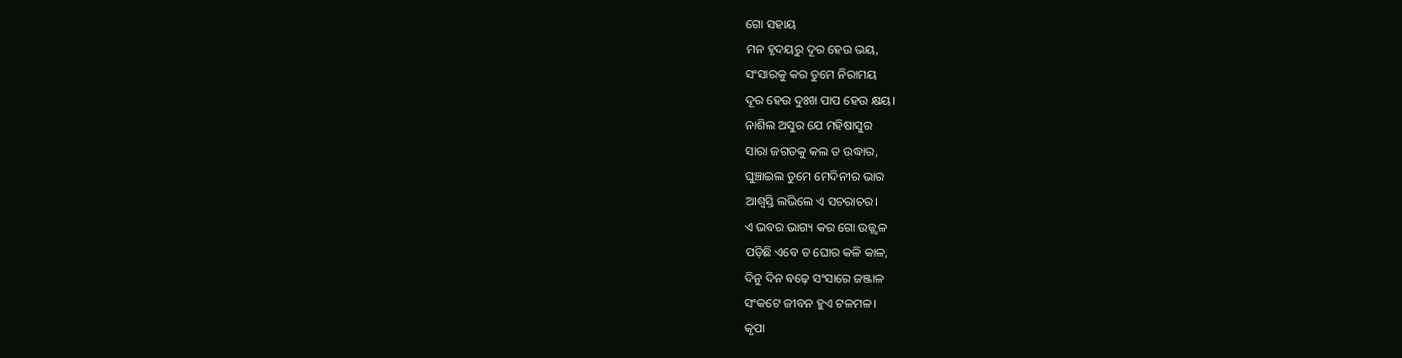ଗୋ ସହାୟ
ମନ ହୃଦୟରୁ ଦୂର ହେଉ ଭୟ,
ସଂସାରକୁ କର ତୁମେ ନିରାମୟ
ଦୂର ହେଉ ଦୁଃଖ ପାପ ହେଉ କ୍ଷୟ।
ନାଶିଲ ଅସୁର ଯେ ମହିଷାସୁର
ସାରା ଜଗତକୁ କଲ ତ ଉଦ୍ଧାର,
ଘୁଞ୍ଚାଇଲ ତୁମେ ମେଦିନୀର ଭାର
ଆଶ୍ବସ୍ତି ଲଭିଲେ ଏ ସଚରାଚର।
ଏ ଭବର ଭାଗ୍ୟ କର ଗୋ ଉଜ୍ଜ୍ଵଳ
ପଡ଼ିଛି ଏବେ ତ ଘୋର କଳି କାଳ,
ଦିନୁ ଦିନ ବଢ଼େ ସଂସାରେ ଜଞ୍ଜାଳ
ସଂକଟେ ଜୀବନ ହୁଏ ଟଳମଳ।
କୃପା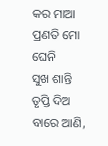କର ମାଆ ପ୍ରଣତି ମୋ ଘେନି
ସୁଖ ଶାନ୍ତି ତୃପ୍ତି ଦିଅ ବାରେ ଆଣି,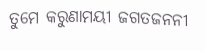ତୁମେ କରୁଣାମୟୀ ଜଗତଜନନୀ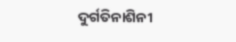ଦୁର୍ଗତିନାଶିନୀ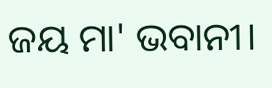ଜୟ ମା' ଭବାନୀ।